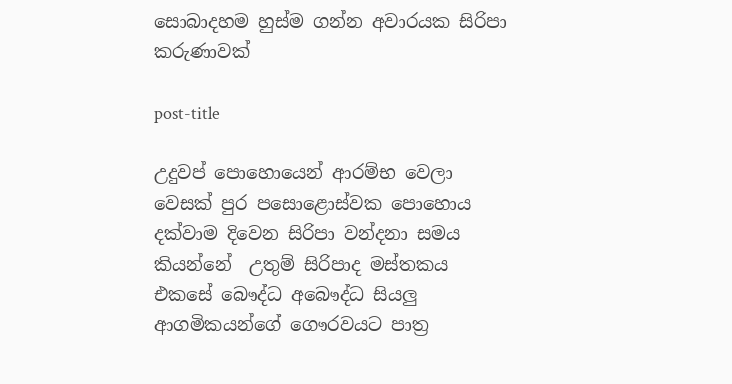සොබාදහම හුස්ම ගන්න අවාරයක සිරිපා කරුණාවක්

post-title

උදුවප් පොහොයෙන් ආරම්භ වෙලා වෙසක් පුර පසොළොස්වක පොහොය දක්වාම දිවෙන සිරිපා වන්දනා සමය කියන්නේ  උතුම් සිරිපාද මස්තකය එකසේ බෞද්ධ අබෞද්ධ සියලු ආගමිකයන්ගේ ගෞරවයට පාත්‍ර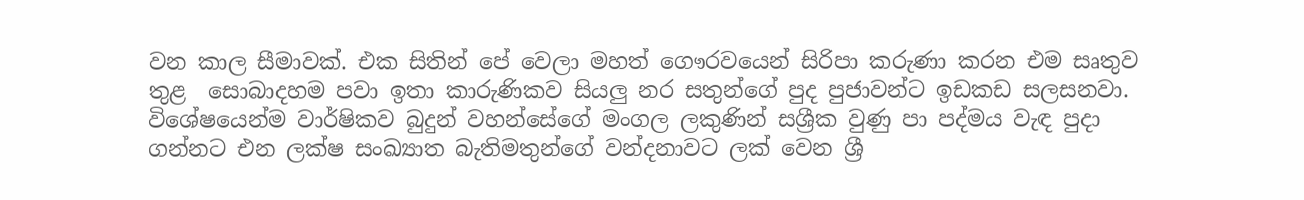වන කාල සීමාවක්. එක සිතින් පේ වෙලා මහත් ගෞරවයෙන් සිරිපා කරුණා කරන එම සෘතුව  තුළ  සොබාදහම පවා ඉතා කාරුණිකව සියලු නර සතුන්ගේ පුද පුජාවන්ට ඉඩකඩ සලසනවා. විශේෂයෙන්ම වාර්ෂිකව බුදුන් වහන්සේගේ මංගල ලකුණින් සශ්‍රීක වුණු පා පද්මය වැඳ පුදා ගන්නට එන ලක්ෂ සංඛ්‍යාත බැතිමතුන්ගේ වන්දනාවට ලක් වෙන ශ්‍රී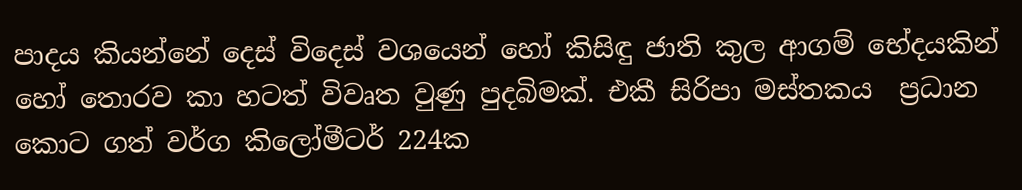පාදය කියන්නේ දෙස් විදෙස් වශයෙන් හෝ කිසිඳු ජාති කුල ආගම් භේදයකින් හෝ තොරව කා හටත් විවෘත වුණු පුදබිමක්. එකී සිරිපා මස්තකය  ප්‍රධාන කොට ගත් වර්ග කිලෝමීටර් 224ක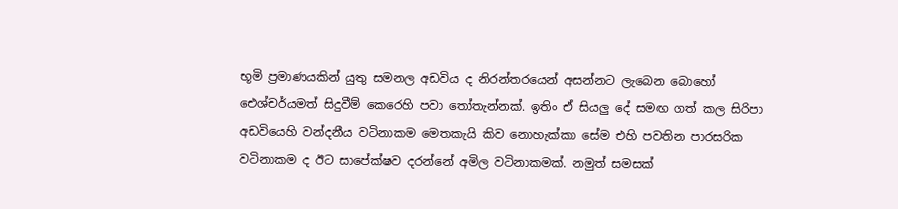භූමි ප්‍රමාණයකින් යුතු සමනල අඩවිය ද නිරන්තරයෙන් අසන්නට ලැබෙන බොහෝ ඓශ්චර්යමත් සිදුවීම් කෙරෙහි පවා තෝතැන්නක්. ඉතිං ඒ සියලු දේ සමඟ ගත් කල සිරිපා අඩවියෙහි වන්දනීය වටිනාකම මෙතකැයි කිව නොහැක්කා සේම එහි පවතින පාරසරික වටිනාකම ද ඊට සාපේක්ෂව දරන්නේ අමිල වටිනාකමක්. නමුත් සමසක්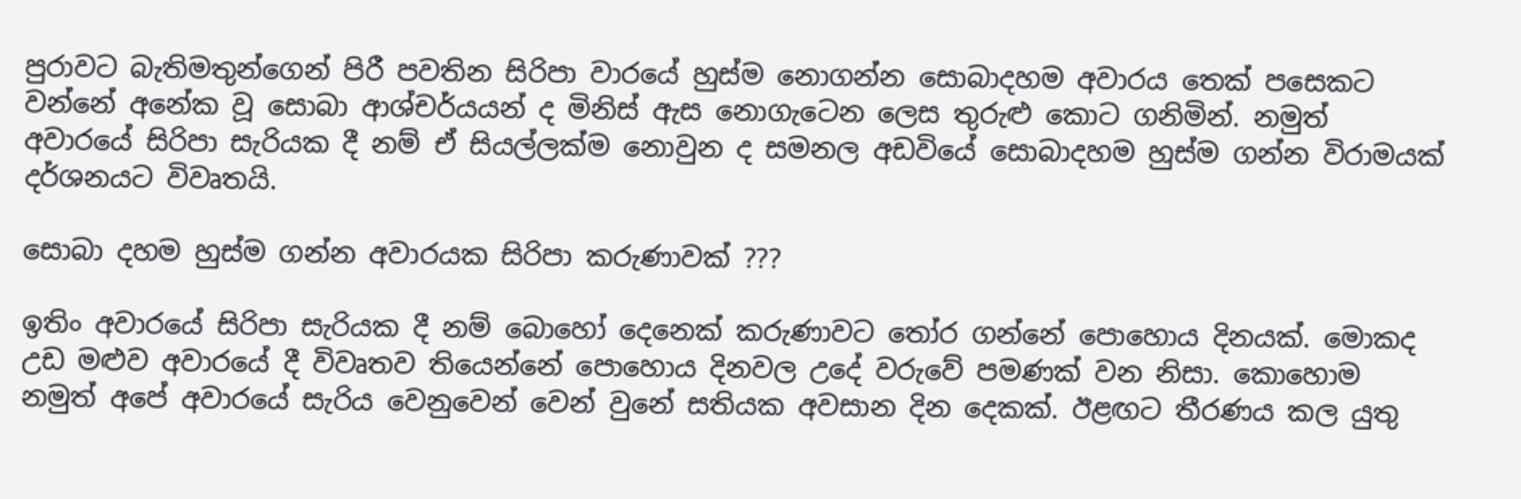පුරාවට බැතිමතුන්ගෙන් පිරී පවතින සිරිපා වාරයේ හුස්ම නොගන්න සොබාදහම අවාරය තෙක් පසෙකට වන්නේ අනේක වූ සොබා ආශ්චර්යයන් ද මිනිස් ඇස නොගැටෙන ලෙස තුරුළු කොට ගනිමින්. නමුත් අවාරයේ සිරිපා සැරියක දී නම් ඒ සියල්ලක්ම නොවුන ද සමනල අඩවියේ සොබාදහම හුස්ම ගන්න විරාමයක් දර්ශනයට විවෘතයි.

සොබා දහම හුස්ම ගන්න අවාරයක සිරිපා කරුණාවක් ???

ඉතිං අවාරයේ සිරිපා සැරියක දී නම් බොහෝ දෙනෙක් කරුණාවට තෝර ගන්නේ පොහොය දිනයක්. මොකද උඩ මළුව අවාරයේ දී විවෘතව තියෙන්නේ පොහොය දිනවල උදේ වරුවේ පමණක් වන නිසා. කොහොම නමුත් අපේ අවාරයේ සැරිය වෙනුවෙන් වෙන් වුනේ සතියක අවසාන දින දෙකක්. ඊළඟට තීරණය කල යුතු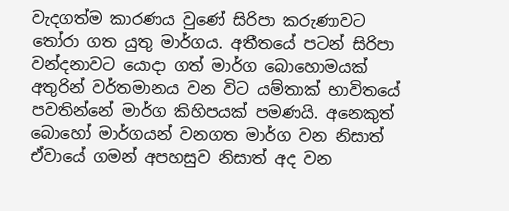වැදගත්ම කාරණය වුණේ සිරිපා කරුණාවට තෝරා ගත යුතු මාර්ගය. අතීතයේ පටන් සිරිපා වන්දනාවට යොදා ගත් මාර්ග බොහොමයක් අතුරින් වර්තමානය වන විට යම්තාක් භාවිතයේ පවතින්නේ මාර්ග කිහිපයක් පමණයි. අනෙකුත් බොහෝ මාර්ගයන් වනගත මාර්ග වන නිසාත් ඒවායේ ගමන් අපහසුව නිසාත් අද වන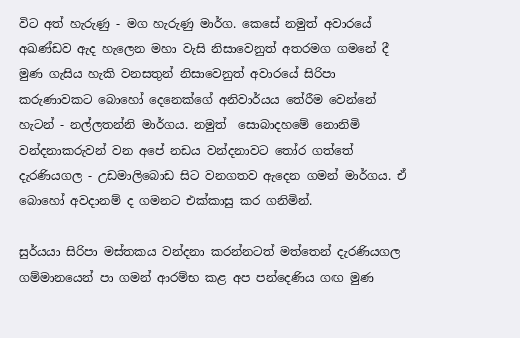විට අත් හැරුණු - මග හැරුණු මාර්ග. කෙසේ නමුත් අවාරයේ අඛණ්ඩව ඇද හැලෙන මහා වැසි නිසාවෙනුත් අතරමග ගමනේ දී මුණ ගැසිය හැකි වනසතුන් නිසාවෙනුත් අවාරයේ සිරිපා කරුණාවකට බොහෝ දෙනෙක්ගේ අනිවාර්යය තේරීම වෙන්නේ හැටන් - නල්ලතන්නි මාර්ගය. නමුත්  සොබාදහමේ නොනිමි වන්දනාකරුවන් වන අපේ නඩය වන්දනාවට තෝර ගත්තේ දැරණියගල - උඩමාලිබොඩ සිට වනගතව ඇදෙන ගමන් මාර්ගය. ඒ බොහෝ අවදානම් ද ගමනට එක්කාසු කර ගනිමින්.

සුර්යයා සිරිපා මස්තකය වන්දනා කරන්නටත් මත්තෙන් දැරණියගල ගම්මානයෙන් පා ගමන් ආරම්භ කළ අප පන්දෙණිය ගඟ මුණ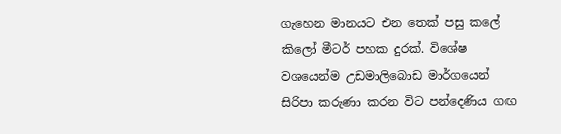ගැහෙන මානයට එන තෙක් පසු කලේ කිලෝ මීටර් පහක දුරක්. විශේෂ වශයෙන්ම උඩමාලිබොඩ මාර්ගයෙන් සිරිපා කරුණා කරන විට පන්දෙණිය ගඟ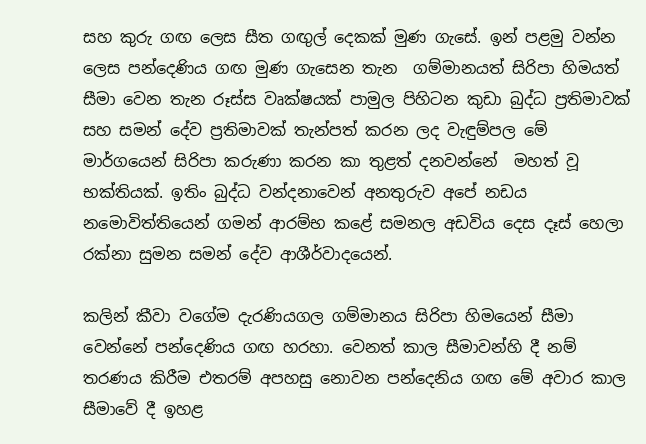සහ කුරු ගඟ ලෙස සීත ගඟුල් දෙකක් මුණ ගැසේ. ඉන් පළමු වන්න ලෙස පන්දෙණිය ගඟ මුණ ගැසෙන තැන  ගම්මානයත් සිරිපා හිමයත් සීමා වෙන තැන රූස්ස වෘක්ෂයක් පාමුල පිහිටන කුඩා බුද්ධ ප්‍රතිමාවක් සහ සමන් දේව ප්‍රතිමාවක් තැන්පත් කරන ලද වැඳුම්පල මේ මාර්ගයෙන් සිරිපා කරුණා කරන කා තුළත් දනවන්නේ  මහත් වූ භක්තියක්. ඉතිං බුද්ධ වන්දනාවෙන් අනතුරුව අපේ නඩය නමොවිත්තියෙන් ගමන් ආරම්භ කළේ සමනල අඩවිය දෙස දෑස් හෙලා රක්නා සුමන සමන් දේව ආශීර්වාදයෙන්.

කලින් කීවා වගේම දැරණියගල ගම්මානය සිරිපා හිමයෙන් සීමා වෙන්නේ පන්දෙණිය ගඟ හරහා. වෙනත් කාල සීමාවන්හි දී නම් තරණය කිරීම එතරම් අපහසු නොවන පන්දෙනිය ගඟ මේ අවාර කාල සීමාවේ දී ඉහළ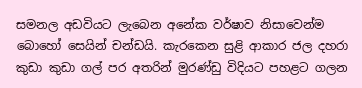සමනල අඩවියට ලැබෙන අනේක වර්ෂාව නිසාවෙන්ම බොහෝ සෙයින් චන්ඩයි. කැරකෙන සුළි ආකාර ජල දහරා කුඩා කුඩා ගල් පර අතරින් මුරණ්ඩු විදියට පහළට ගලන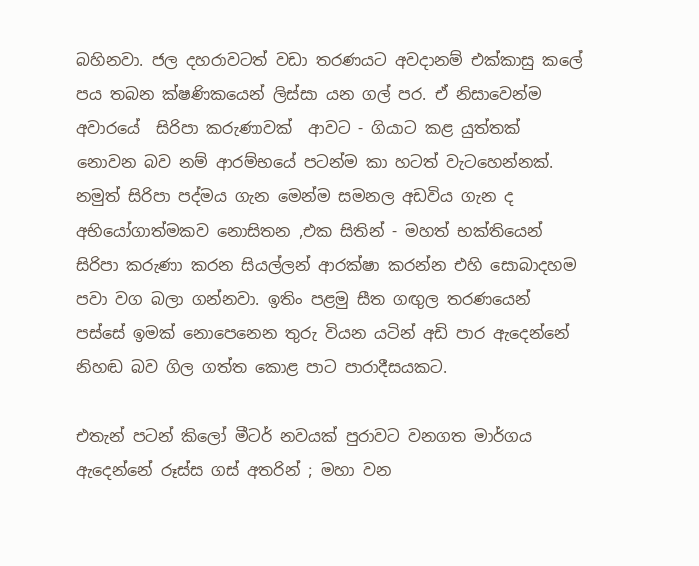බහිනවා. ජල දහරාවටත් වඩා තරණයට අවදානම් එක්කාසු කලේ පය තබන ක්ෂණිකයෙන් ලිස්සා යන ගල් පර. ඒ නිසාවෙන්ම අවාරයේ  සිරිපා කරුණාවක්  ආවට - ගියාට කළ යුත්තක්  නොවන බව නම් ආරම්භයේ පටන්ම කා හටත් වැටහෙන්නක්. නමුත් සිරිපා පද්මය ගැන මෙන්ම සමනල අඩවිය ගැන ද අභියෝගාත්මකව නොසිතන ,එක සිතින් - මහත් භක්තියෙන් සිරිපා කරුණා කරන සියල්ලන් ආරක්ෂා කරන්න එහි සොබාදහම පවා වග බලා ගන්නවා. ඉතිං පළමු සීත ගඟුල තරණයෙන් පස්සේ ඉමක් නොපෙනෙන තුරු වියන යටින් අඩි පාර ඇදෙන්නේ නිහඬ බව ගිල ගත්ත කොළ පාට පාරාදීසයකට.

එතැන් පටන් කිලෝ මීටර් නවයක් පුරාවට වනගත මාර්ගය ඇදෙන්නේ රූස්ස ගස් අතරින් ; මහා වන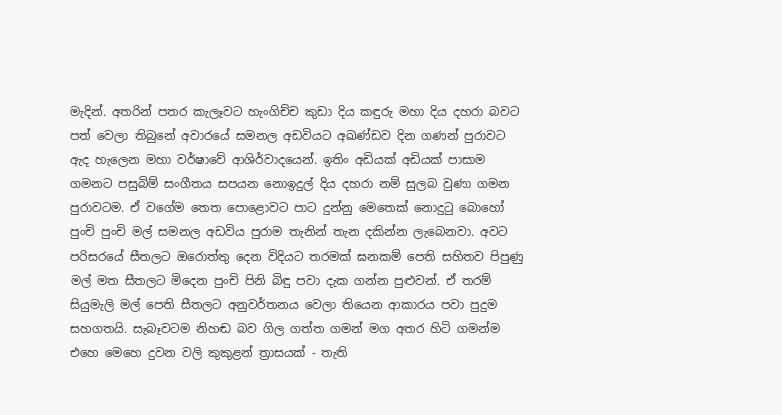මැදින්. අතරින් පතර කැලෑවට හැංගිච්ච කුඩා දිය කඳුරු මහා දිය දහරා බවට පත් වෙලා තිබුනේ අවාරයේ සමනල අඩවියට අඛණ්ඩව දින ගණන් පුරාවට ඇද හැලෙන මහා වර්ෂාවේ ආශිර්වාදයෙන්. ඉතිං අඩියක් අඩියක් පාසාම ගමනට පසුබිම් සංගීතය සපයන නොඉදුල් දිය දහරා නම් සුලබ වුණා ගමන පුරාවටම. ඒ වගේම තෙත පොළොවට පාට දුන්නු මෙතෙක් නොදුටු බොහෝ පුංචි පුංචි මල් සමනල අඩවිය පුරාම තැනින් තැන දකින්න ලැබෙනවා. අවට පරිසරයේ සීතලට ඔරොත්තු දෙන විදියට තරමක් ඝනකම් පෙති සහිතව පිපුණු මල් මත සීතලට මිදෙන පුංචි පිනි බිඳු පවා දැක ගන්න පුළුවන්. ඒ තරම් සියුමැලි මල් පෙති සීතලට අනුවර්තනය වෙලා තියෙන ආකාරය පවා පුදුම සහගතයි. සැබෑවටම නිහඬ බව ගිල ගත්ත ගමන් මග අතර හිටි ගමන්ම එහෙ මෙහෙ දුවන වලි කුකුළන් ත්‍රාසයක් - තැති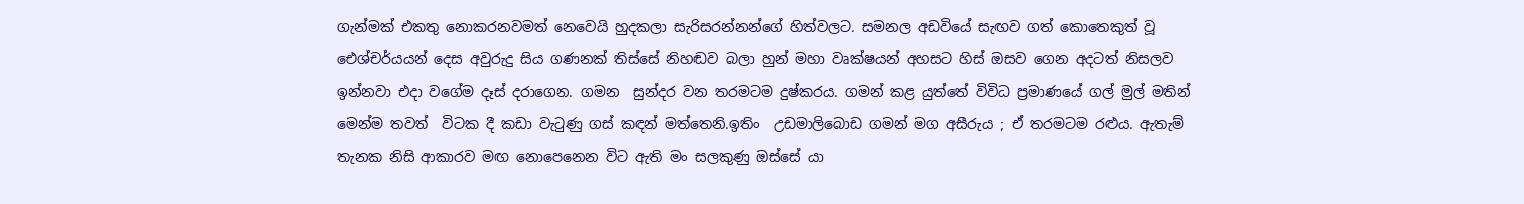ගැන්මක් එකතු නොකරනවමත් නෙවෙයි හුදකලා සැරිසරන්නන්ගේ හිත්වලට. සමනල අඩවියේ සැඟව ගත් කොතෙකුත් වූ ඓශ්චර්යයන් දෙස අවුරුදු සිය ගණනක් තිස්සේ නිහඬව බලා හුන් මහා වෘක්ෂයන් අහසට හිස් ඔසව ගෙන අදටත් නිසලව ඉන්නවා එදා වගේම දෑස් දරාගෙන. ගමන  සුන්දර වන තරමටම දුෂ්කරය. ගමන් කළ යුත්තේ විවිධ ප්‍රමාණයේ ගල් මුල් මතින් මෙන්ම තවත්  විටක දී කඩා වැටුණු ගස් කඳන් මත්තෙනි.ඉතිං  උඩමාලිබොඩ ගමන් මග අසීරුය ; ඒ තරමටම රළුය. ඇතැම් තැනක නිසි ආකාරව මඟ නොපෙනෙන විට ඇති මං සලකුණු ඔස්සේ යා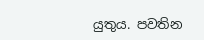යුතුය. පවතින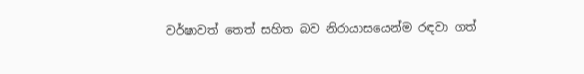වර්ෂාවත් තෙත් සහිත බව නිරායාසයෙන්ම රඳවා ගත්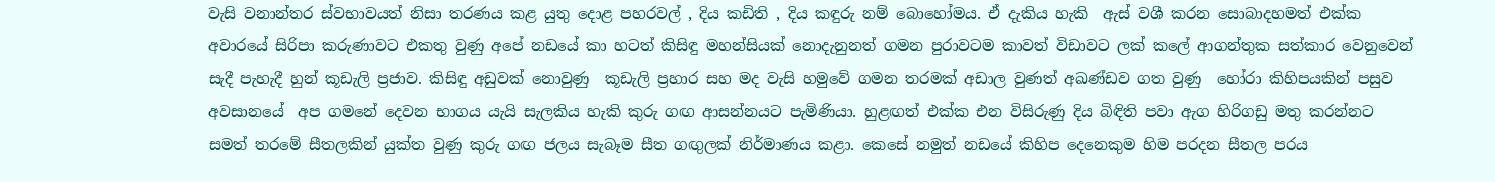වැසි වනාන්තර ස්වභාවයත් නිසා තරණය කළ යුතු දොළ පහරවල් , දිය කඩිති , දිය කඳුරු නම් බොහෝමය. ඒ දැකිය හැකි  ඇස් වශී කරන සොබාදහමත් එක්ක අවාරයේ සිරිපා කරුණාවට එකතු වුණු අපේ නඩයේ කා හටත් කිසිඳු මහන්සියක් නොදැනුනත් ගමන පුරාවටම කාවත් විඩාවට ලක් කලේ ආගන්තුක සත්කාර වෙනුවෙන් සැදී පැහැදී හුන් කූඩැලි ප්‍රජාව. කිසිඳු අඩුවක් නොවුණු  කූඩැලි ප්‍රහාර සහ මද වැසි හමුවේ ගමන තරමක් අඩාල වුණත් අඛණ්ඩව ගත වුණු  හෝරා කිහිපයකින් පසුව අවසානයේ  අප ගමනේ දෙවන භාගය යැයි සැලකිය හැකි කුරු ගඟ ආසන්නයට පැමිණියා. හුළඟත් එක්ක එන විසිරුණු දිය බිඳිති පවා ඇග හිරිගඩු මතු කරන්නට සමත් තරමේ සීතලකින් යුක්ත වුණු කුරු ගඟ ජලය සැබෑම සීත ගඟුලක් නිර්මාණය කළා. කෙසේ නමුත් නඩයේ කිහිප දෙනෙකුම හිම පරදන සීතල පරය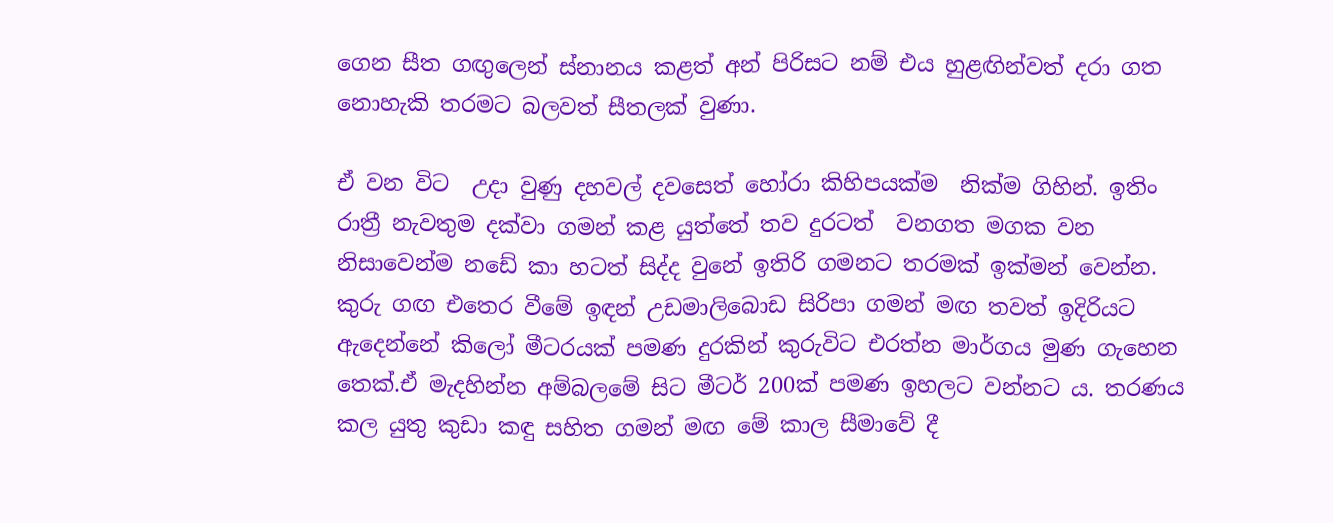ගෙන සීත ගඟුලෙන් ස්නානය කළත් අන් පිරිසට නම් එය හුළඟින්වත් දරා ගත නොහැකි තරමට බලවත් සීතලක් වුණා.

ඒ වන විට  උදා වුණු දහවල් දවසෙත් හෝරා කිහිපයක්ම  නික්ම ගිහින්. ඉතිං රාත්‍රී නැවතුම දක්වා ගමන් කළ යුත්තේ තව දුරටත්  වනගත මගක වන නිසාවෙන්ම නඩේ කා හටත් සිද්ද වුනේ ඉතිරි ගමනට තරමක් ඉක්මන් වෙන්න. කුරු ගඟ එතෙර වීමේ ඉඳන් උඩමාලිබොඩ සිරිපා ගමන් මඟ තවත් ඉදිරියට ඇදෙන්නේ කිලෝ මීටරයක් පමණ දුරකින් කුරුවිට එරත්න මාර්ගය මුණ ගැහෙන තෙක්.ඒ මැදහින්න අම්බලමේ සිට මීටර් 200ක් පමණ ඉහලට වන්නට ය. තරණය කල යුතු කුඩා කඳු සහිත ගමන් මඟ මේ කාල සීමාවේ දී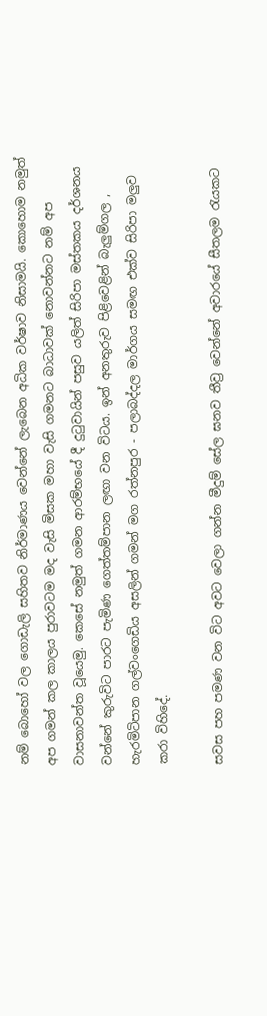නම් බොහෝ වල ගොඩැලි සහිතව නිර්මාණය වෙන්නේ ලැබෙන අධික වර්ෂාව නිසාමයි. කොහොම නමුත් අප ගමන් කල කාලය පුරාවටම මද වැසි මිසක මහා වැසි ගමනට බාධාවක් නොවන්නට නම් අප වාසනාවන්ත වූයෙමු. කෙසේ නමුත් ගමන ආරම්භයේ දී දුටුවායින් පසුව යලිත් සිරිපා මස්තකය දර්ශනය වන්නේ කුරුවිට පාරට පැමිණ ගෙත්තම්පාන ලඟා වන විටය. ඉන් අනතුරුව පිළිවෙළින් බැලුම්ගල , හැරමිටිපාන ගල්වංගෙඩිය අසලින් ගමන් මග රත්නපුර - පලාබද්දල මාර්ගය සමඟ එක්ව සිරිපා මලුව කරා විහිදේ.

සවස පහ පමණ වන විට අවට වෙලා ගන්න මීදුම් සේල ඝනව තීව්‍ර වෙන්නේ අවාරයේ සීතලම රැයකට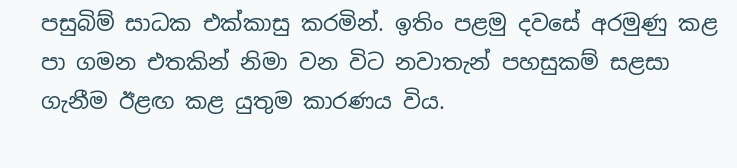පසුබිම් සාධක එක්කාසු කරමින්. ඉතිං පළමු දවසේ අරමුණු කළ පා ගමන එතකින් නිමා වන විට නවාතැන් පහසුකම් සළසා ගැනීම ඊළඟ කළ යුතුම කාරණය විය.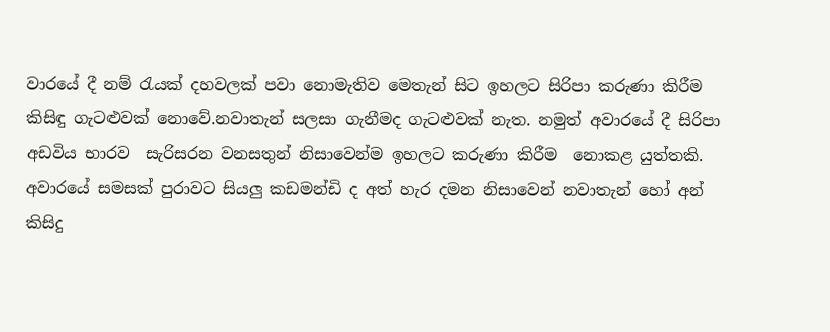වාරයේ දී නම් රැයක් දහවලක් පවා නොමැතිව මෙතැන් සිට ඉහලට සිරිපා කරුණා කිරීම කිසිඳු ගැටළුවක් නොවේ.නවාතැන් සලසා ගැනීමද ගැටළුවක් නැත. නමුත් අවාරයේ දී සිරිපා අඩවිය භාරව  සැරිසරන වනසතුන් නිසාවෙන්ම ඉහලට කරුණා කිරීම  නොකළ යුත්තකි. අවාරයේ සමසක් පුරාවට සියලු කඩමන්ඩි ද අත් හැර දමන නිසාවෙන් නවාතැන් හෝ අන් කිසිදු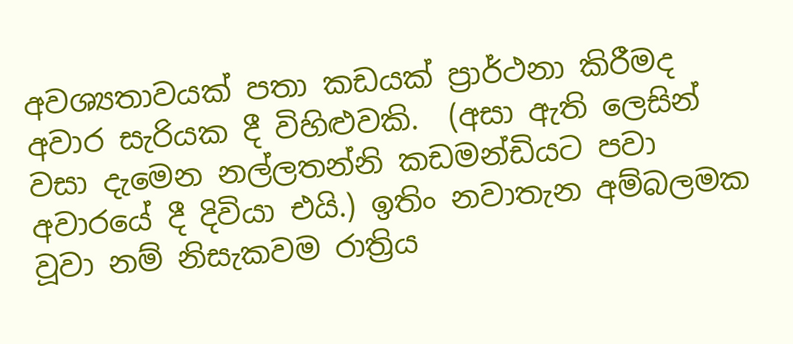අවශ්‍යතාවයක් පතා කඩයක් ප්‍රාර්ථනා කිරීමද අවාර සැරියක දී විහිළුවකි.  (අසා ඇති ලෙසින් වසා දැමෙන නල්ලතන්නි කඩමන්ඩියට පවා අවාරයේ දී දිවියා එයි.) ඉතිං නවාතැන අම්බලමක වූවා නම් නිසැකවම රාත්‍රිය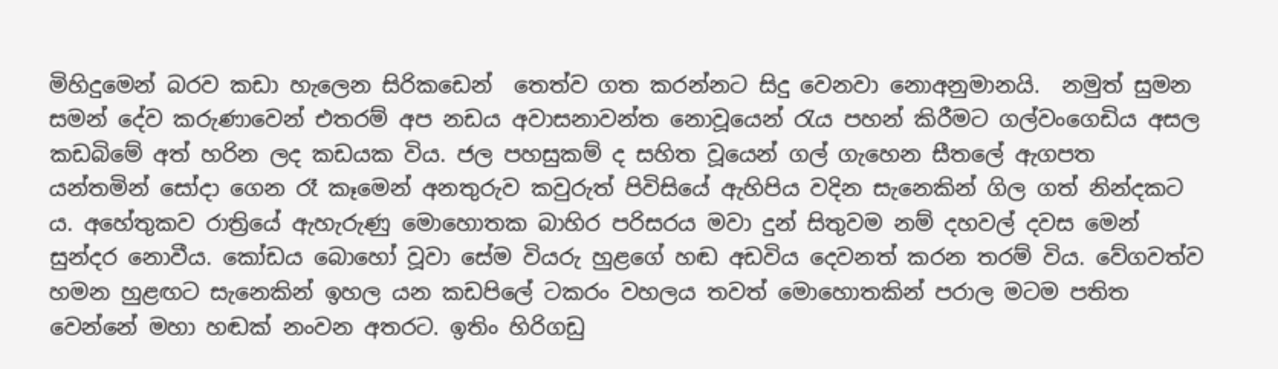මිහිදුමෙන් බරව කඩා හැලෙන සිරිකඩෙන්  තෙත්ව ගත කරන්නට සිදු වෙනවා නොඅනුමානයි.  නමුත් සුමන සමන් දේව කරුණාවෙන් එතරම් අප නඩය අවාසනාවන්ත නොවූයෙන් රැය පහන් කිරීමට ගල්වංගෙඩිය අසල කඩබිමේ අත් හරින ලද කඩයක විය. ජල පහසුකම් ද සහිත වූයෙන් ගල් ගැහෙන සීතලේ ඇගපත යන්තමින් සෝදා ගෙන රෑ කෑමෙන් අනතුරුව කවුරුත් පිවිසියේ ඇහිපිය වදින සැනෙකින් ගිල ගත් නින්දකට ය. අහේතුකව රාත්‍රියේ ඇහැරුණු මොහොතක බාහිර පරිසරය මවා දුන් සිතුවම නම් දහවල් දවස මෙන් සුන්දර නොවීය. කෝඩය බොහෝ වූවා සේම වියරු හුළගේ හඬ අඩවිය දෙවනත් කරන තරම් විය. වේගවත්ව හමන හුළඟට සැනෙකින් ඉහල යන කඩපිලේ ටකරං වහලය තවත් මොහොතකින් පරාල මටම පතිත වෙන්නේ මහා හඬක් නංවන අතරට. ඉතිං හිරිගඩු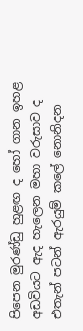පිපෙන මුරණ්ඩු හුළඟ ද හෝ ගාන ඉහළ අඩවියට ඇද හැලෙන මහා වරුසාව ද එතැන් පටන් ඇරයුම් කලේ නොනිදන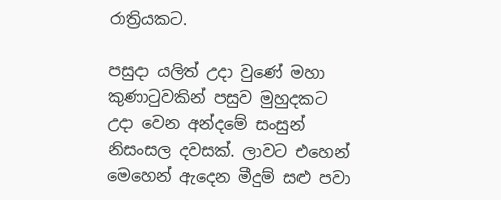රාත්‍රියකට.

පසුදා යලිත් උදා වුණේ මහා කුණාටුවකින් පසුව මුහුදකට උදා වෙන අන්දමේ සංසුන් නිසංසල දවසක්. ලාවට එහෙන් මෙහෙන් ඇදෙන මීදුම් සළු පවා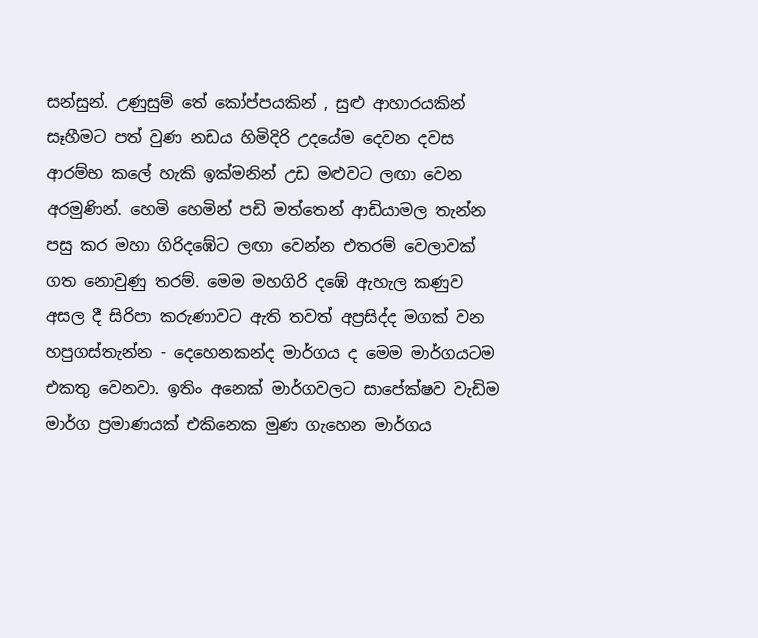සන්සුන්. උණුසුම් තේ කෝප්පයකින් , සුළු ආහාරයකින් සෑහීමට පත් වුණ නඩය හිමිදිරි උදයේම දෙවන දවස ආරම්භ කලේ හැකි ඉක්මනින් උඩ මළුවට ලඟා වෙන අරමුණින්. හෙමි හෙමින් පඩි මත්තෙන් ආඩියාමල තැන්න පසු කර මහා ගිරිදඹේට ලඟා වෙන්න එතරම් වෙලාවක් ගත නොවුණු තරම්. මෙම මහගිරි දඹේ ඇහැල කණුව අසල දී සිරිපා කරුණාවට ඇති තවත් අප්‍රසිද්ද මගක් වන හපුගස්තැන්න - දෙහෙනකන්ද මාර්ගය ද මෙම මාර්ගයටම එකතු වෙනවා. ඉතිං අනෙක් මාර්ගවලට සාපේක්ෂව වැඩිම මාර්ග ප්‍රමාණයක් එකිනෙක මුණ ගැහෙන මාර්ගය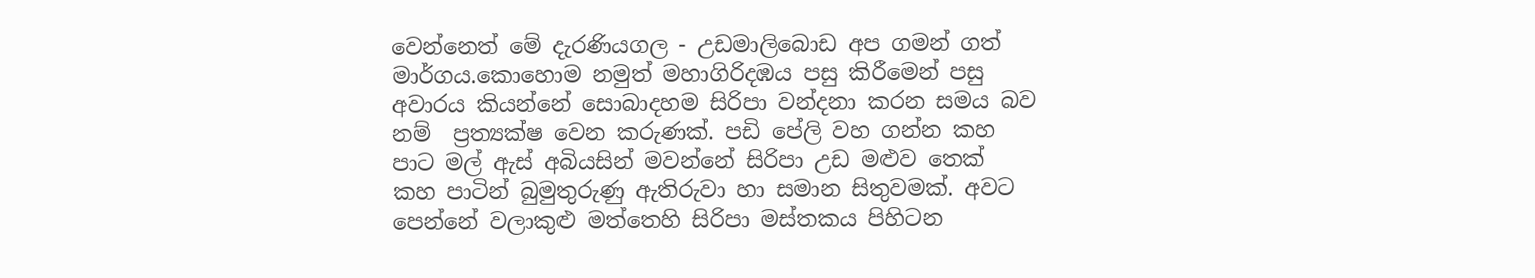වෙන්නෙත් මේ දැරණියගල - උඩමාලිබොඩ අප ගමන් ගත් මාර්ගය.කොහොම නමුත් මහාගිරිදඹය පසු කිරීමෙන් පසු අවාරය කියන්නේ සොබාදහම සිරිපා වන්දනා කරන සමය බව නම්  ප්‍රත්‍යක්ෂ වෙන කරුණක්. පඩි පේලි වහ ගන්න කහ පාට මල් ඇස් අබියසින් මවන්නේ සිරිපා උඩ මළුව තෙක්  කහ පාටින් බුමුතුරුණු ඇතිරුවා හා සමාන සිතුවමක්. අවට පෙන්නේ වලාකුළු මත්තෙහි සිරිපා මස්තකය පිහිටන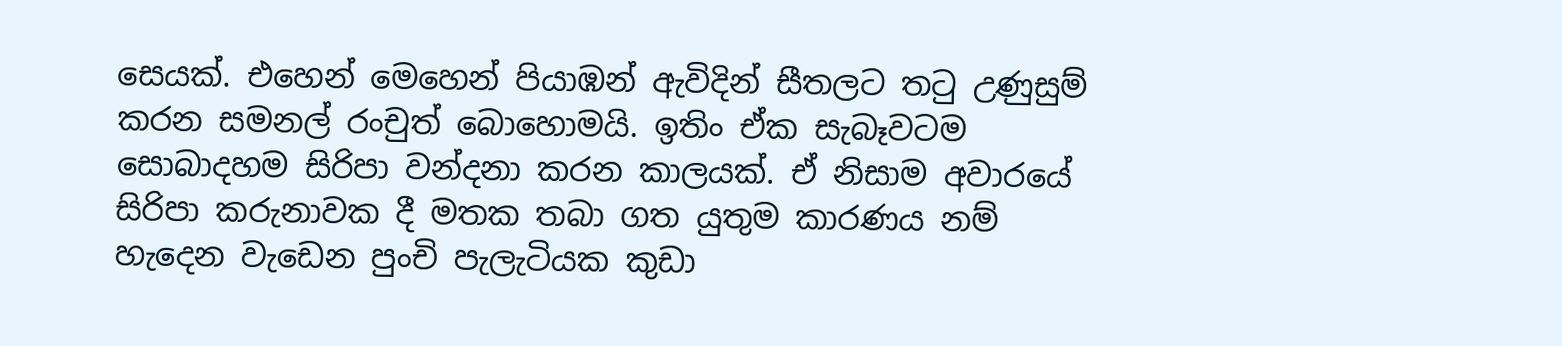සෙයක්. එහෙන් මෙහෙන් පියාඹන් ඇවිදින් සීතලට තටු උණුසුම් කරන සමනල් රංචුත් බොහොමයි. ඉතිං ඒක සැබෑවටම සොබාදහම සිරිපා වන්දනා කරන කාලයක්. ඒ නිසාම අවාරයේ සිරිපා කරුනාවක දී මතක තබා ගත යුතුම කාරණය නම් හැදෙන වැඩෙන පුංචි පැලැටියක කුඩා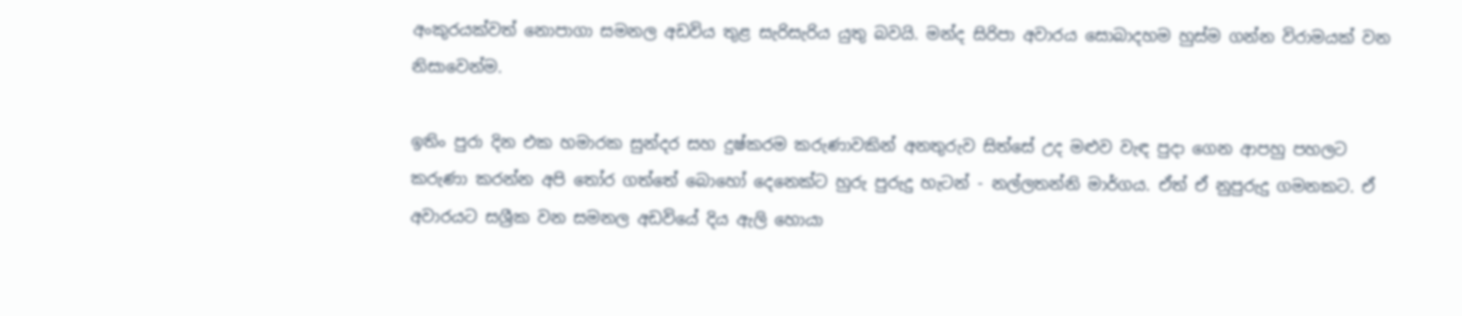අංකුරයක්වත් නොපාගා සමනල අඩවිය තුළ සැරිසැරිය යුතු බවයි. මන්ද සිරිපා අවාරය සොබාදහම හුස්ම ගන්න විරාමයක් වන නිසාවෙන්ම.

ඉතිං පුරා දින එක හමාරක සුන්දර සහ දුෂ්කරම කරුණාවකින් අනතුරුව සිත්සේ උද මළුව වැඳ පුදා ගෙන ආපහු පහලට කරුණා කරන්න අපි තෝර ගත්තේ බොහෝ දෙනෙක්ට හුරු පුරුදු හැටන් - නල්ලතන්නි මාර්ගය. ඒත් ඒ නුපුරුදු ගමනකට. ඒ අවාරයට සශ්‍රීක වන සමනල අඩවියේ දිය ඇලි හොයා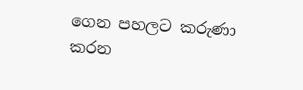ගෙන පහලට කරුණා කරන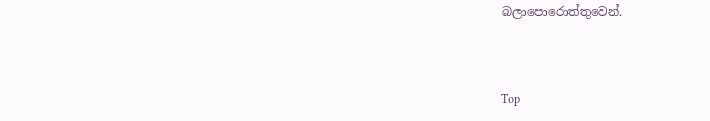බලාපොරොත්තුවෙන්.



Top